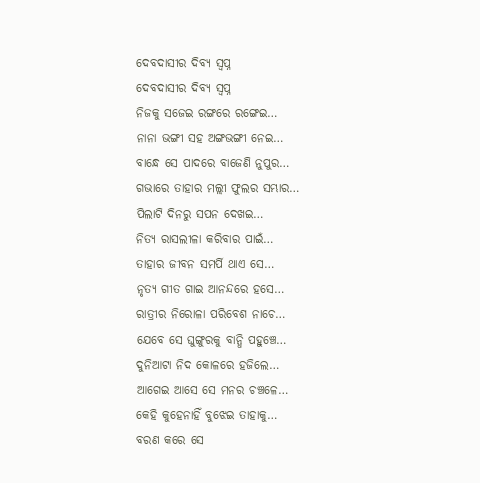ଦେବଦାସୀର ଦିବ୍ୟ ସ୍ୱପ୍ନ
ଦେବଦାସୀର ଦିବ୍ୟ ସ୍ୱପ୍ନ
ନିଜକୁ ସଜେଇ ରଙ୍ଗରେ ରଙ୍ଗେଇ…
ନାନା ଭଙ୍ଗୀ ସହ ଅଙ୍ଗଭଙ୍ଗୀ ନେଇ…
ବାନ୍ଧେ ସେ ପାଦରେ ବାଜେଣି ନୁପୁର…
ଗଭାରେ ତାହାର ମଲ୍ଲୀ ଫୁଲର ସମ୍ଭାର…
ପିଲାଟି ଦିନରୁ ସପନ ଦେଖଇ…
ନିତ୍ୟ ରାସଲୀଳା କରିବାର ପାଇଁ…
ତାହାର ଜୀବନ ସମର୍ପି ଥାଏ ସେ…
ନୃତ୍ୟ ଗୀତ ଗାଇ ଆନନ୍ଦରେ ହସେ…
ରାତ୍ରୀର ନିରୋଳା ପରିବେଶ ନାଚେ…
ଯେବେ ସେ ଘୁଙ୍ଗୁରକୁ ବାନ୍ଧି ପହୁଞ୍ଚେ…
ଦୁନିଆଟା ନିଦ କୋଳରେ ହଜିଲେ…
ଆଗେଇ ଆସେ ସେ ମନର ଚଞ୍ଚଳେ…
କେହି କୁହେନାହିଁ ବୁଝେଇ ତାହାକୁ…
ବରଣ କରେ ସେ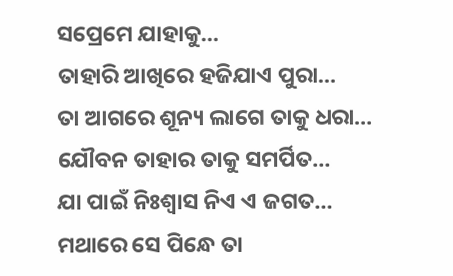ସପ୍ରେମେ ଯାହାକୁ…
ତାହାରି ଆଖିରେ ହଜିଯାଏ ପୁରା…
ତା ଆଗରେ ଶୂନ୍ୟ ଲାଗେ ତାକୁ ଧରା…
ଯୌବନ ତାହାର ତାକୁ ସମର୍ପିତ…
ଯା ପାଇଁ ନିଃଶ୍ୱାସ ନିଏ ଏ ଜଗତ…
ମଥାରେ ସେ ପିନ୍ଧେ ତା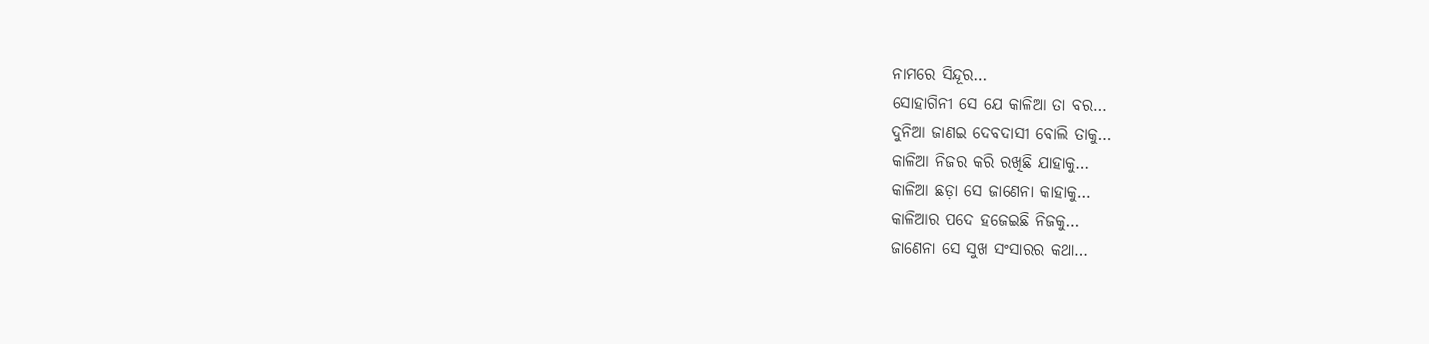ନାମରେ ସିନ୍ଦୂର…
ସୋହାଗିନୀ ସେ ଯେ କାଳିଆ ତା ବର…
ଦୁନିଆ ଜାଣଇ ଦେବଦାସୀ ବୋଲି ତାକୁ…
କାଳିଆ ନିଜର କରି ରଖିଛି ଯାହାକୁ…
କାଳିଆ ଛଡ଼ା ସେ ଜାଣେନା କାହାକୁ…
କାଳିଆର ପଦେ ହଜେଇଛି ନିଜକୁ…
ଜାଣେନା ସେ ସୁଖ ସଂସାରର କଥା…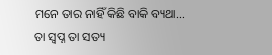ମନେ ତାର ନାହିଁ କିଛି ବାକି ବ୍ୟଥା…
ତା ସ୍ୱପ୍ନ ତା ସତ୍ୟ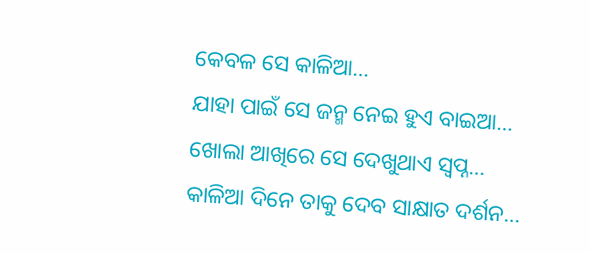କେବଳ ସେ କାଳିଆ…
ଯାହା ପାଇଁ ସେ ଜନ୍ମ ନେଇ ହୁଏ ବାଇଆ…
ଖୋଲା ଆଖିରେ ସେ ଦେଖୁଥାଏ ସ୍ୱପ୍ନ…
କାଳିଆ ଦିନେ ତାକୁ ଦେବ ସାକ୍ଷାତ ଦର୍ଶନ…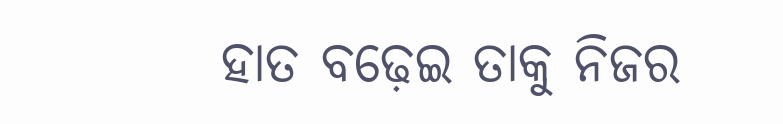ହାତ ବଢ଼େଇ ତାକୁ ନିଜର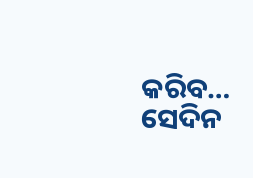କରିବ…
ସେଦିନ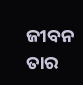ଜୀବନ ତାର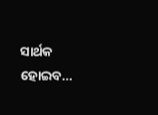ସାର୍ଥକ ହୋଇବ…